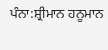ਪੰਨਾ:ਸ਼੍ਰੀਮਾਨ ਹਨੂਮਾਨ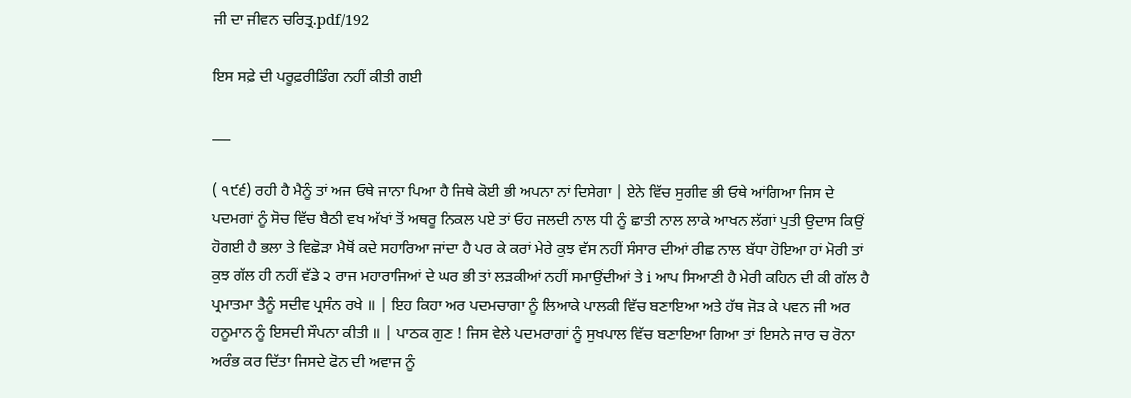ਜੀ ਦਾ ਜੀਵਨ ਚਰਿਤ੍ਰ.pdf/192

ਇਸ ਸਫ਼ੇ ਦੀ ਪਰੂਫ਼ਰੀਡਿੰਗ ਨਹੀਂ ਕੀਤੀ ਗਈ

___

( ੧੯੬) ਰਹੀ ਹੈ ਮੈਨੂੰ ਤਾਂ ਅਜ ਓਥੇ ਜਾਨਾ ਪਿਆ ਹੈ ਜਿਥੇ ਕੋਈ ਭੀ ਅਪਨਾ ਨਾਂ ਦਿਸੇਗਾ | ਏਨੇ ਵਿੱਚ ਸੁਗੀਵ ਭੀ ਓਥੇ ਆਂਗਿਆ ਜਿਸ ਦੇ ਪਦਮਗਾਂ ਨੂੰ ਸੋਚ ਵਿੱਚ ਬੈਠੀ ਵਖ ਅੱਖਾਂ ਤੋਂ ਅਥਰੂ ਨਿਕਲ ਪਏ ਤਾਂ ਓਹ ਜਲਦੀ ਨਾਲ ਧੀ ਨੂੰ ਛਾਤੀ ਨਾਲ ਲਾਕੇ ਆਖਨ ਲੱਗਾਂ ਪੁਤੀ ਉਦਾਸ ਕਿਉਂ ਹੋਗਈ ਹੈ ਭਲਾ ਤੇ ਵਿਛੋੜਾ ਮੈਥੋਂ ਕਦੇ ਸਹਾਰਿਆ ਜਾਂਦਾ ਹੈ ਪਰ ਕੇ ਕਰਾਂ ਮੇਰੇ ਕੁਝ ਵੱਸ ਨਹੀਂ ਸੰਸਾਰ ਦੀਆਂ ਰੀਛ ਨਾਲ ਬੱਧਾ ਹੋਇਆ ਹਾਂ ਮੋਰੀ ਤਾਂ ਕੁਝ ਗੱਲ ਹੀ ਨਹੀਂ ਵੱਡੇ ੨ ਰਾਜ ਮਹਾਰਾਜਿਆਂ ਦੇ ਘਰ ਭੀ ਤਾਂ ਲੜਕੀਆਂ ਨਹੀਂ ਸਮਾਉਂਦੀਆਂ ਤੇ i ਆਪ ਸਿਆਣੀ ਹੈ ਮੇਰੀ ਕਹਿਨ ਦੀ ਕੀ ਗੱਲ ਹੈ ਪ੍ਰਮਾਤਮਾ ਤੈਨੂੰ ਸਦੀਵ ਪ੍ਰਸੰਨ ਰਖੇ ॥ | ਇਹ ਕਿਹਾ ਅਰ ਪਦਮਚਾਗਾ ਨੂੰ ਲਿਆਕੇ ਪਾਲਕੀ ਵਿੱਚ ਬਣਾਇਆ ਅਤੇ ਹੱਥ ਜੋੜ ਕੇ ਪਵਨ ਜੀ ਅਰ ਹਨੂਮਾਨ ਨੂੰ ਇਸਦੀ ਸੌਪਨਾ ਕੀਤੀ ॥ | ਪਾਠਕ ਗੁਣ ! ਜਿਸ ਵੇਲੇ ਪਦਮਰਾਗਾਂ ਨੂੰ ਸੁਖਪਾਲ ਵਿੱਚ ਬਣਾਇਆ ਗਿਆ ਤਾਂ ਇਸਨੇ ਜਾਰ ਚ ਰੋਨਾ ਅਰੰਭ ਕਰ ਦਿੱਤਾ ਜਿਸਦੇ ਫੋਨ ਦੀ ਅਵਾਜ ਨੂੰ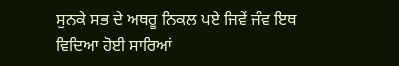ਸੁਨਕੇ ਸਭ ਦੇ ਅਥਰੂ ਨਿਕਲ ਪਏ ਜਿਵੇਂ ਜੰਵ ਇਥ ਵਿਦਿਆ ਹੋਈ ਸਾਰਿਆਂ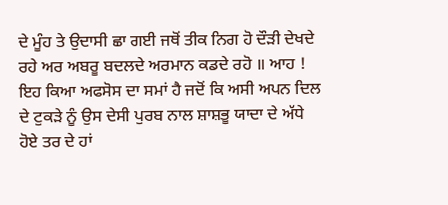ਦੇ ਮੂੰਹ ਤੇ ਉਦਾਸੀ ਛਾ ਗਈ ਜਥੋਂ ਤੀਕ ਨਿਗ ਹੋ ਦੌੜੀ ਦੇਖਦੇ ਰਹੇ ਅਰ ਅਬਰੂ ਬਦਲਦੇ ਅਰਮਾਨ ਕਡਦੇ ਰਹੋ ॥ ਆਹ ! ਇਹ ਕਿਆ ਅਫਸੋਸ ਦਾ ਸਮਾਂ ਹੈ ਜਦੋਂ ਕਿ ਅਸੀ ਅਪਨ ਦਿਲ ਦੇ ਟੁਕੜੇ ਨੂੰ ਉਸ ਦੇਸੀ ਪੁਰਬ ਨਾਲ ਸ਼ਾਸ਼ਭੂ ਯਾਦਾ ਦੇ ਅੱਧੇ ਹੋਏ ਤਰ ਦੇ ਹਾਂ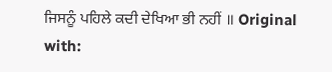ਜਿਸਨੂੰ ਪਹਿਲੇ ਕਦੀ ਦੇਖਿਆ ਭੀ ਨਹੀਂ ॥ Original with: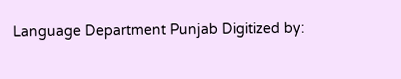Language Department Punjab Digitized by: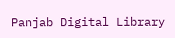Panjab Digital Library